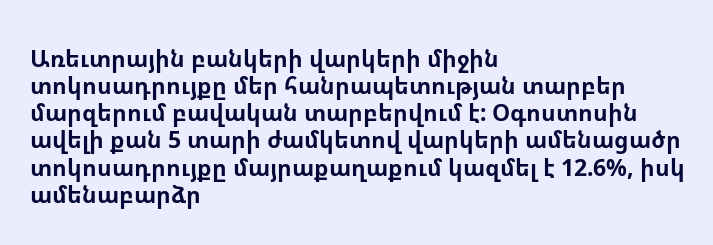Առեւտրային բանկերի վարկերի միջին տոկոսադրույքը մեր հանրապետության տարբեր մարզերում բավական տարբերվում է: Օգոստոսին ավելի քան 5 տարի ժամկետով վարկերի ամենացածր տոկոսադրույքը մայրաքաղաքում կազմել է 12.6%, իսկ ամենաբարձր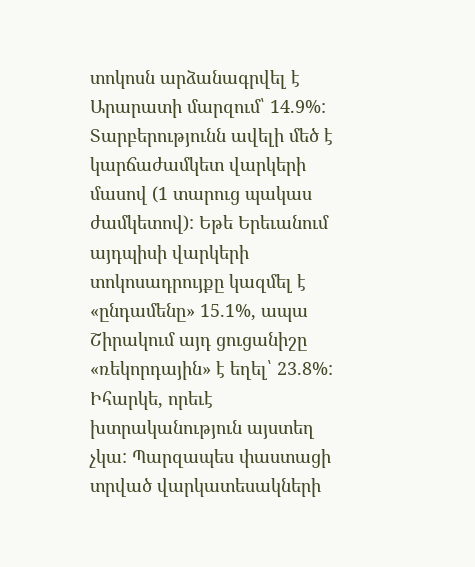տոկոսն արձանագրվել է Արարատի մարզում՝ 14.9%: Տարբերությունն ավելի մեծ է կարճաժամկետ վարկերի մասով (1 տարուց պակաս ժամկետով): Եթե Երեւանում այդպիսի վարկերի տոկոսադրույքը կազմել է «ընդամենը» 15.1%, ապա Շիրակում այդ ցուցանիշը «ռեկորդային» է եղել՝ 23.8%:
Իհարկե, որեւէ խտրականություն այստեղ չկա: Պարզապես փաստացի տրված վարկատեսակների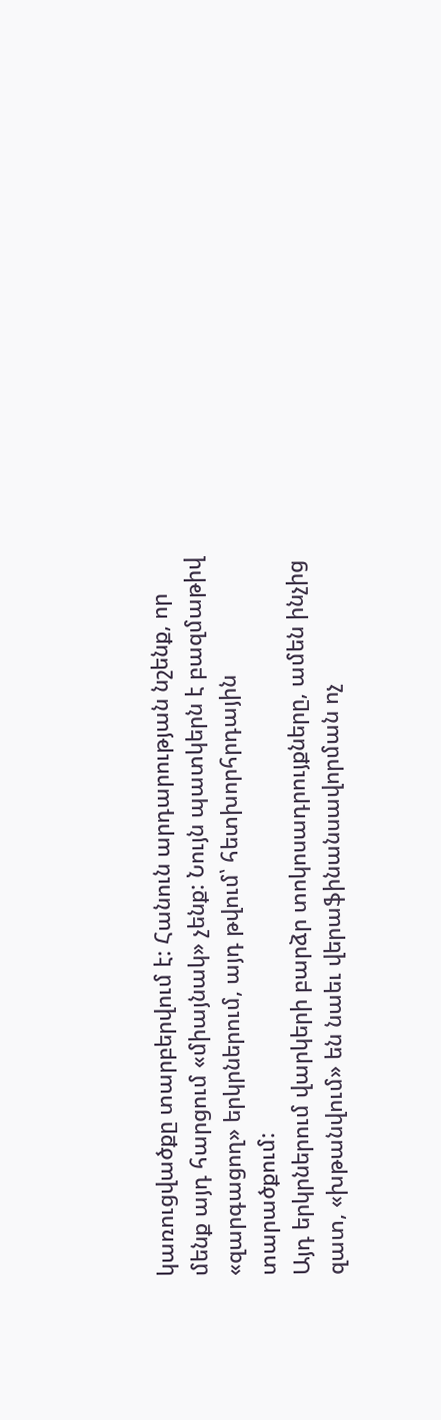կառուցվածքը տարբերվում է: Հանուն արդարության նշենք, որ մենք այդ հարցում «միայնակ» չենք: Նույն պատկերն է բազմաթիվ «զարգացող» երկրներում, այդ թվում՝ հետխորհրդային տարածքում:
Այդ երկրներում վարկերի բարձր տոկոսադրույքները, ամեն ինչից զատ, «խթանվում» են նաեւ վերաֆինանսավորման ոչ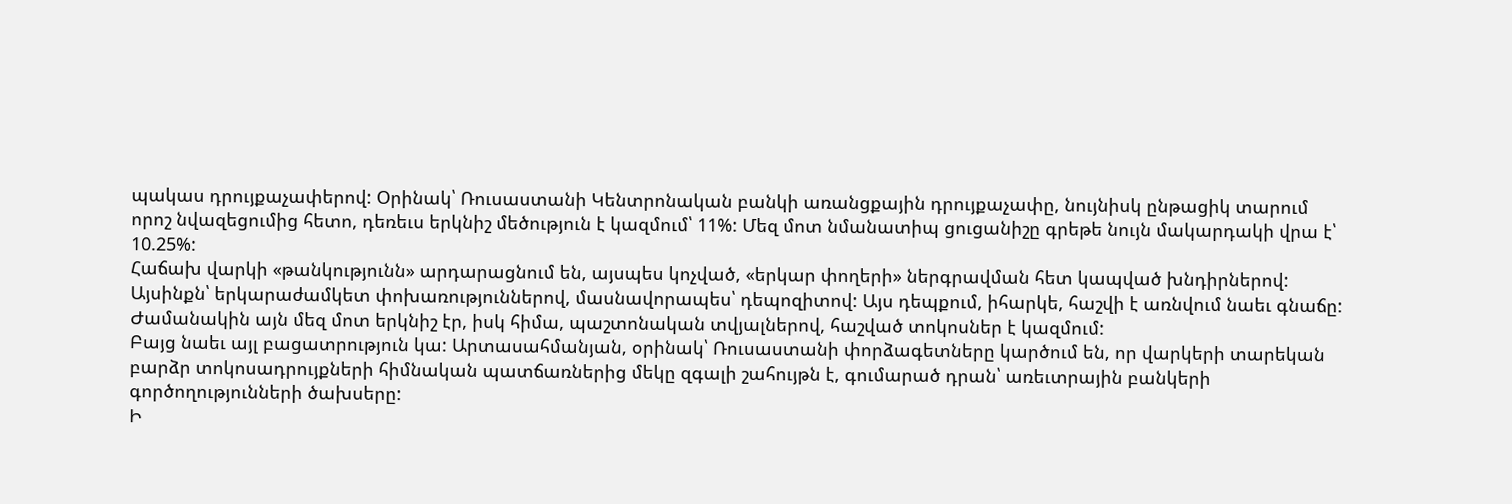պակաս դրույքաչափերով: Օրինակ՝ Ռուսաստանի Կենտրոնական բանկի առանցքային դրույքաչափը, նույնիսկ ընթացիկ տարում որոշ նվազեցումից հետո, դեռեւս երկնիշ մեծություն է կազմում՝ 11%: Մեզ մոտ նմանատիպ ցուցանիշը գրեթե նույն մակարդակի վրա է՝ 10.25%:
Հաճախ վարկի «թանկությունն» արդարացնում են, այսպես կոչված, «երկար փողերի» ներգրավման հետ կապված խնդիրներով: Այսինքն՝ երկարաժամկետ փոխառություններով, մասնավորապես՝ դեպոզիտով: Այս դեպքում, իհարկե, հաշվի է առնվում նաեւ գնաճը: Ժամանակին այն մեզ մոտ երկնիշ էր, իսկ հիմա, պաշտոնական տվյալներով, հաշված տոկոսներ է կազմում:
Բայց նաեւ այլ բացատրություն կա: Արտասահմանյան, օրինակ՝ Ռուսաստանի փորձագետները կարծում են, որ վարկերի տարեկան բարձր տոկոսադրույքների հիմնական պատճառներից մեկը զգալի շահույթն է, գումարած դրան՝ առեւտրային բանկերի գործողությունների ծախսերը:
Ի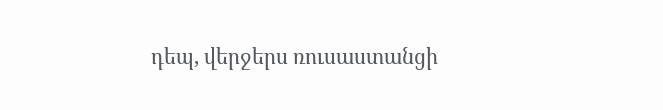դեպ, վերջերս ռուսաստանցի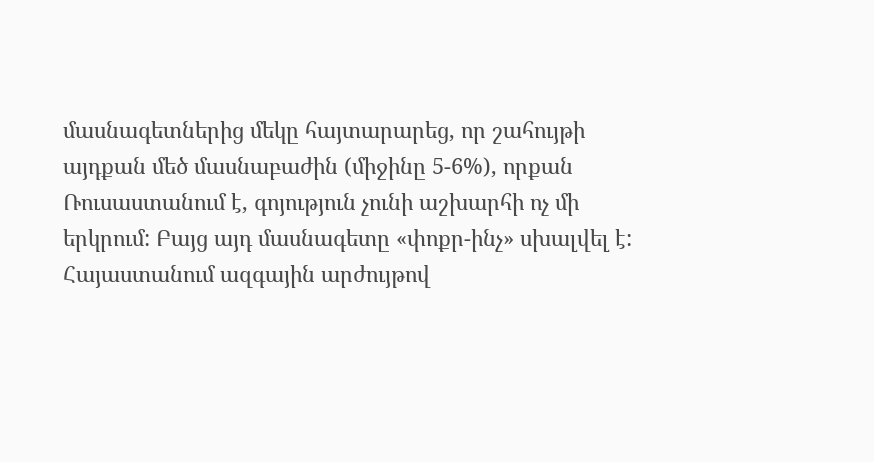մասնագետներից մեկը հայտարարեց, որ շահույթի այդքան մեծ մասնաբաժին (միջինը 5-6%), որքան Ռուսաստանում է, գոյություն չունի աշխարհի ոչ մի երկրում: Բայց այդ մասնագետը «փոքր-ինչ» սխալվել է: Հայաստանում ազգային արժույթով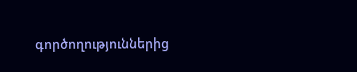գործողություններից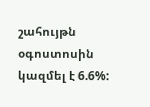շահույթն օգոստոսին կազմել է 6.6%: